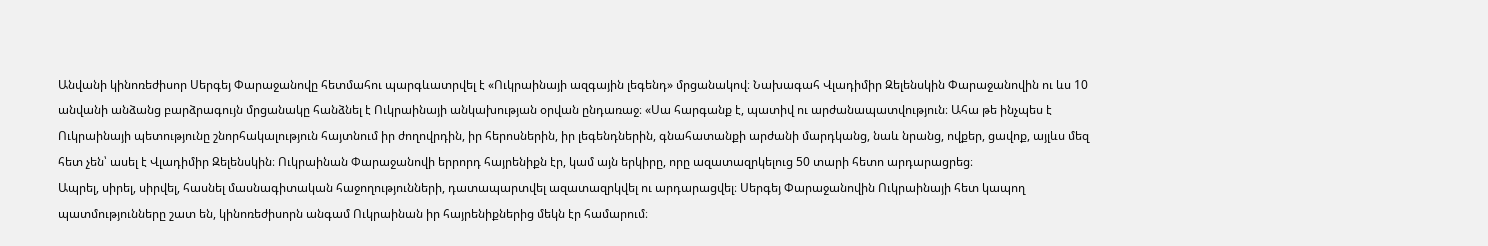Անվանի կինոռեժիսոր Սերգեյ Փարաջանովը հետմահու պարգևատրվել է «Ուկրաինայի ազգային լեգենդ» մրցանակով։ Նախագահ Վլադիմիր Զելենսկին Փարաջանովին ու ևս 10 անվանի անձանց բարձրագույն մրցանակը հանձնել է Ուկրաինայի անկախության օրվան ընդառաջ։ «Սա հարգանք է, պատիվ ու արժանապատվություն։ Ահա թե ինչպես է Ուկրաինայի պետությունը շնորհակալություն հայտնում իր ժողովրդին, իր հերոսներին, իր լեգենդներին, գնահատանքի արժանի մարդկանց, նաև նրանց, ովքեր, ցավոք, այլևս մեզ հետ չեն՝ ասել է Վլադիմիր Զելենսկին։ Ուկրաինան Փարաջանովի երրորդ հայրենիքն էր, կամ այն երկիրը, որը ազատազրկելուց 50 տարի հետո արդարացրեց։
Ապրել, սիրել, սիրվել, հասնել մասնագիտական հաջողությունների, դատապարտվել ազատազրկվել ու արդարացվել։ Սերգեյ Փարաջանովին Ուկրաինայի հետ կապող պատմությունները շատ են, կինոռեժիսորն անգամ Ուկրաինան իր հայրենիքներից մեկն էր համարում։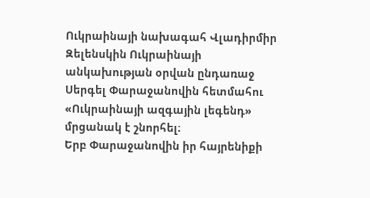Ուկրաինայի նախագահ Վլադիրմիր Զելենսկին Ուկրաինայի անկախության օրվան ընդառաջ Սերգել Փարաջանովին հետմահու «Ուկրաինայի ազգային լեգենդ» մրցանակ է շնորհել։
Երբ Փարաջանովին իր հայրենիքի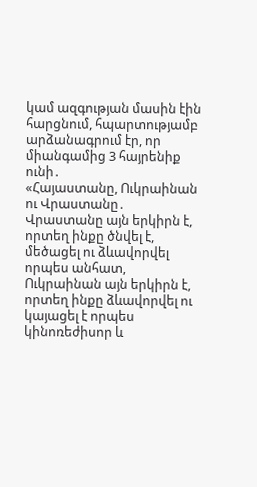կամ ազգության մասին էին հարցնում, հպարտությամբ արձանագրում էր, որ միանգամից 3 հայրենիք ունի․
«Հայաստանը, Ուկրաինան ու Վրաստանը․ Վրաստանը այն երկիրն է, որտեղ ինքը ծնվել է, մեծացել ու ձևավորվել որպես անհատ, Ուկրաինան այն երկիրն է, որտեղ ինքը ձևավորվել ու կայացել է որպես կինոռեժիսոր և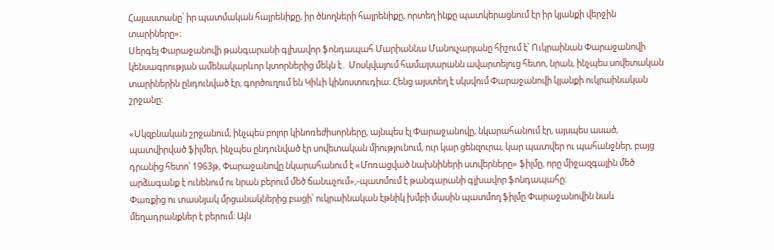Հայաստանը՝ իր պատմական հայրենիքը, իր ծնողների հայրենիքը, որտեղ ինքը պատկերացնում էր իր կյանքի վերջին տարիները»։
Սերգեյ Փարաջանովի թանգարանի գլխավոր ֆոնդապահ Մարիաննա Մանուչարյանը հիշում է՝ Ուկրաինան Փարաջանովի կենսագրության ամենակարևոր կտորներից մեկն է․ Մոսկվայում համալսարանն ավարտելուց հետո, նրան, ինչպես սովետական տարիներին ընդունված էր, գործուղում են Կիևի կինոստուդիա։ Հենց այստեղ է սկսվում Փարաջանովի կյանքի ուկրաինական շրջանը։

«Սկզբնական շրջանում, ինչպես բոլոր կինոռեժիսորները, այնպես էլ Փարաջանովը, նկարահանում էր, այսպես ասած, պատվիրված ֆիլմեր, ինչպես ընդունված էր սովետական միությունում, ուր կար ցենզուրա, կար պատվեր ու պահանջներ, բայց դրանից հետո՝ 1963թ, Փարաջանովը նկարահանում է «Մոռացված նախնիների ստվերները» ֆիլմը, որը միջազգային մեծ արձագանք է ունենում ու նրան բերում մեծ ճանաչում»,-պատմում է թանգարանի գլխավոր ֆոնդապահը։
Փառքից ու տասնյակ մրցանակներից բացի՝ ուկրաինական էթնիկ խմբի մասին պատմող ֆիլմը Փարաջանովին նաև մեղադրանքներ է բերում։ Այն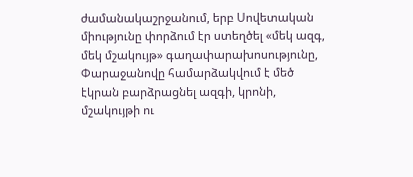ժամանակաշրջանում, երբ Սովետական միությունը փորձում էր ստեղծել «մեկ ազգ, մեկ մշակույթ» գաղափարախոսությունը, Փարաջանովը համարձակվում է մեծ էկրան բարձրացնել ազգի, կրոնի, մշակույթի ու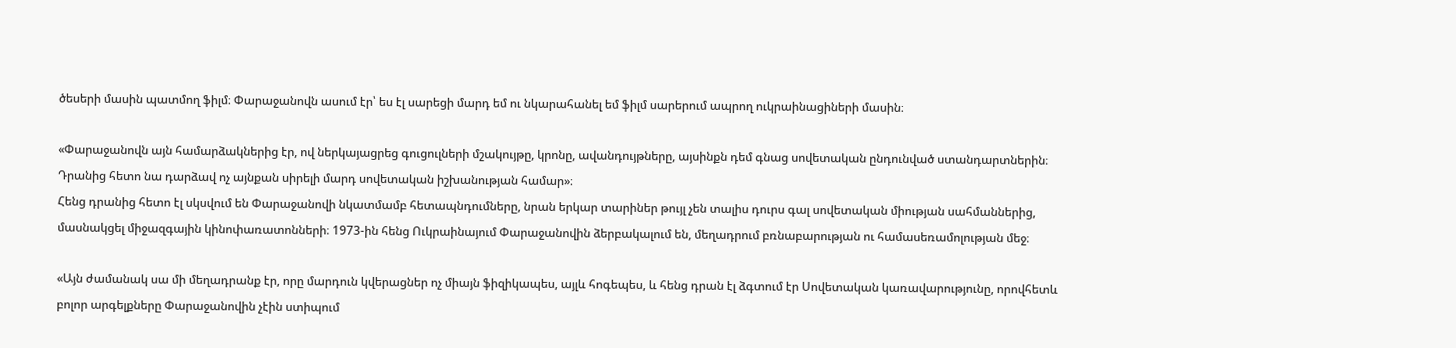ծեսերի մասին պատմող ֆիլմ։ Փարաջանովն ասում էր՝ ես էլ սարեցի մարդ եմ ու նկարահանել եմ ֆիլմ սարերում ապրող ուկրաինացիների մասին։

«Փարաջանովն այն համարձակներից էր, ով ներկայացրեց գուցուլների մշակույթը, կրոնը, ավանդույթները, այսինքն դեմ գնաց սովետական ընդունված ստանդարտներին։ Դրանից հետո նա դարձավ ոչ այնքան սիրելի մարդ սովետական իշխանության համար»։
Հենց դրանից հետո էլ սկսվում են Փարաջանովի նկատմամբ հետապնդումները, նրան երկար տարիներ թույլ չեն տալիս դուրս գալ սովետական միության սահմաններից, մասնակցել միջազգային կինոփառատոնների։ 1973-ին հենց Ուկրաինայում Փարաջանովին ձերբակալում են, մեղադրում բռնաբարության ու համասեռամոլության մեջ։

«Այն ժամանակ սա մի մեղադրանք էր, որը մարդուն կվերացներ ոչ միայն ֆիզիկապես, այլև հոգեպես, և հենց դրան էլ ձգտում էր Սովետական կառավարությունը, որովհետև բոլոր արգելքները Փարաջանովին չէին ստիպում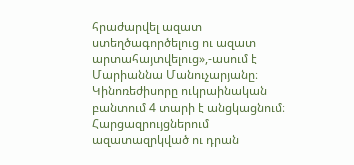հրաժարվել ազատ ստեղծագործելուց ու ազատ արտահայտվելուց»,-ասում է Մարիաննա Մանուչարյանը։
Կինոռեժիսորը ուկրաինական բանտում 4 տարի է անցկացնում։ Հարցազրույցներում ազատազրկված ու դրան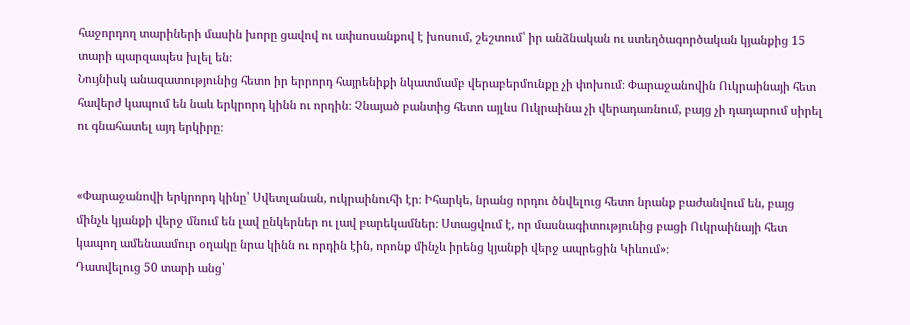հաջորդող տարիների մասին խորը ցավով ու ափսոսանքով է խոսում, շեշտում՝ իր անձնական ու ստեղծագործական կյանքից 15 տարի պարզապես խլել են։
Նույնիսկ անազատությունից հետո իր երրորդ հայրենիքի նկատմամբ վերաբերմունքը չի փոխում։ Փարաջանովին Ուկրաինայի հետ հավերժ կապում են նաև երկրորդ կինն ու որդին։ Չնայած բանտից հետո այլևս Ուկրաինա չի վերադառնում, բայց չի դադարում սիրել ու գնահատել այդ երկիրը։


«Փարաջանովի երկրորդ կինը՝ Սվետլանան, ուկրաինուհի էր։ Իհարկե, նրանց որդու ծնվելուց հետո նրանք բաժանվում են, բայց մինչև կյանքի վերջ մնում են լավ ընկերներ ու լավ բարեկամներ։ Ստացվում է, որ մասնագիտությունից բացի Ուկրաինայի հետ կապող ամենաամուր օղակը նրա կինն ու որդին էին, որոնք մինչև իրենց կյանքի վերջ ապրեցին Կիևում»։
Դատվելուց 50 տարի անց՝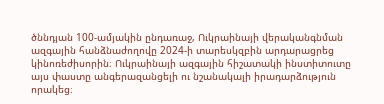ծննդյան 100-ամյակին ընդառաջ, Ուկրաինայի վերականգնման ազգային հանձնաժողովը 2024-ի տարեսկզբին արդարացրեց կինոռեժիսորին։ Ուկրաինայի ազգային հիշատակի ինստիտուտը այս փաստը անգերազանցելի ու նշանակալի իրադարձություն որակեց։